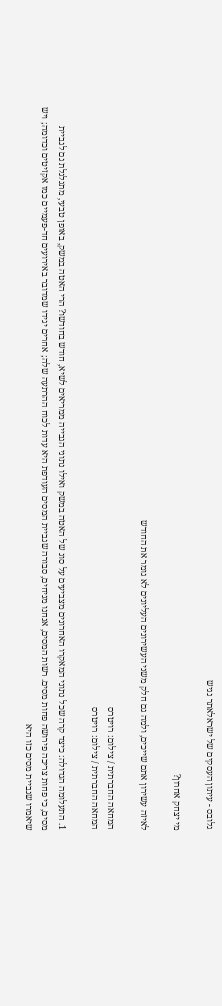גלובס - עיתון העסקים של ישראלאתר נגיש

מי יצחק אחרון?

לאיזה עשירון אתם שייכים, ולמה גם חלק משני העשירונים העליונים לא גומר את החודש

המחאה החברתית / צילום: רויטרס
המחאה החברתית / צילום: רויטרס

1. התעלומה הגדולה: כיצד קרה שכל נתוני המאקרו האחרונים מצביעים על סוג של האטה במשק ואילו נתוני הגבייה ממריאים לשיא, חודש בחודשו? הרי האטה במשק, באופן טבעי, מתגלגלת גם לגביית מסים, כי פחות צריכה פירושה פחות מסים. רשות המסים, אנחנו מניחים, סבורה שגביית המסים העודפת היא עדות לכוח ההרתעה שלה; אחרים יגידו שמדובר באירועים חד-פעמיים כמו אקזיטים וכדומה; ויש שיאמרו שגביית מסים כזו היא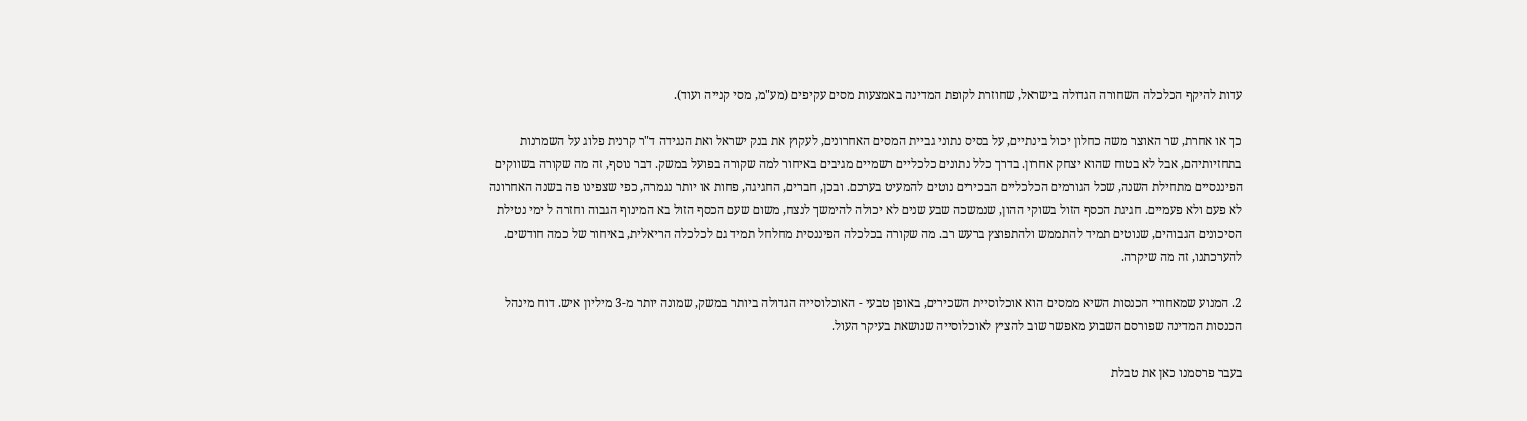עדות להיקף הכלכלה השחורה הגדולה בישראל, שחוזרת לקופת המדינה באמצעות מסים עקיפים (מע"מ, מסי קנייה ועוד).

כך או אחרת, שר האוצר משה כחלון יכול בינתיים, על בסיס נתוני גביית המסים האחרונים, לעקוץ את בנק ישראל ואת הנגידה ד"ר קרנית פלוג על השמרנות בתחזיותיהם, אבל לא בטוח שהוא יצחק אחרון. בדרך כלל נתונים כלכליים רשמיים מגיבים באיחור למה שקורה בפועל במשק. דבר נוסף, זה מה שקורה בשווקים הפיננסיים מתחילת השנה, שכל הגורמים הכלכליים הבכירים נוטים להמעיט בערכם. ובכן, חברים, החגיגה, פחות או יותר נגמרה, כפי שצפינו פה בשנה האחרונה לא פעם ולא פעמיים. חגיגת הכסף הזול בשוקי ההון, שנמשכה שבע שנים לא יכולה להימשך לנצח, משום שעם הכסף הזול בא המינוף הגבוה וחזרה ל ימי נטילת הסיכונים הגבוהים, שנוטים תמיד להתממש ולהתפוצץ ברעש רב. מה שקורה בכלכלה הפיננסית מחלחל תמיד גם לכלכלה הריאלית, באיחור של כמה חודשים. להערכתנו, זה מה שיקרה.

2. המנוע שמאחורי הכנסות השיא ממסים הוא אוכלוסיית השכירים, באופן טבעי - האוכלוסייה הגדולה ביותר במשק, שמונה יותר מ-3 מיליון איש. דוח מינהל הכנסות המדינה שפורסם השבוע מאפשר שוב להציץ לאוכלוסייה שנושאת בעיקר העול.

בעבר פרסמנו כאן את טבלת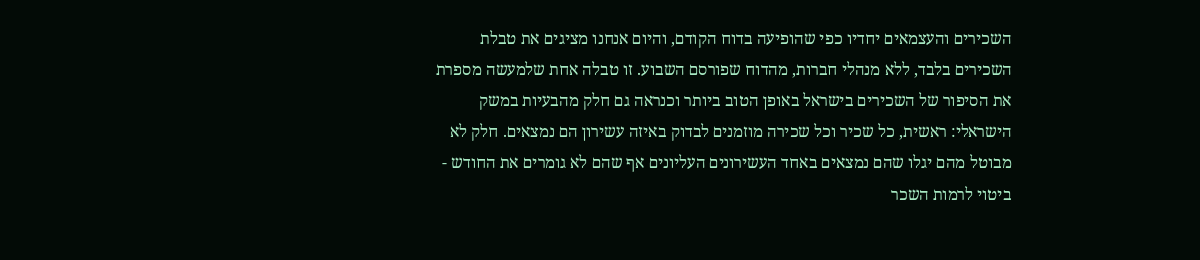השכירים והעצמאים יחדיו כפי שהופיעה בדוח הקודם, והיום אנחנו מציגים את טבלת השכירים בלבד, ללא מנהלי חברות, מהדוח שפורסם השבוע. זו טבלה אחת שלמעשה מספרת את הסיפור של השכירים בישראל באופן הטוב ביותר וכנראה גם חלק מהבעיות במשק הישראלי: ראשית, כל שכיר וכל שכירה מוזמנים לבדוק באיזה עשירון הם נמצאים. חלק לא מבוטל מהם יגלו שהם נמצאים באחד העשירונים העליונים אף שהם לא גומרים את החודש - ביטוי לרמות השכר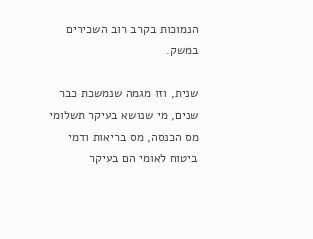הנמוכות בקרב רוב השכירים במשק.

שנית, וזו מגמה שנמשכת כבר שנים, מי שנושא בעיקר תשלומי מס הכנסה, מס בריאות ודמי ביטוח לאומי הם בעיקר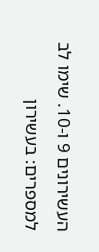העשירונים 9 ו-10. שימו לב למספרים: בעשירון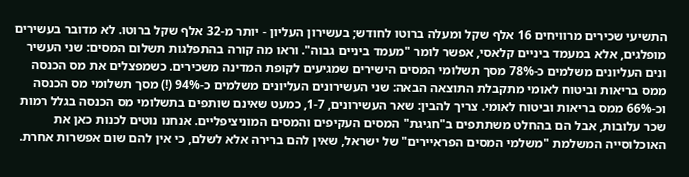התשיעי שכירים מרוויחים 16 אלף שקל ומעלה ברוטו לחודש; בעשירון העליון - יותר מ-32 אלף שקל ברוטו. לא מדובר בעשירים מופלגים, אלא במעמד ביניים קלאסי, אפשר לומר "מעמד ביניים גבוה". וראו מה קורה בהתפלגות תשלום המסים: שני העשיר ונים העליונים משלמים כ-78% מסך תשלומי המסים הישירים שמגיעים לקופת המדינה משכירים. כשמפצלים את מס הכנסה ממס בריאות וביטוח לאומי מתקבלת התוצאה הבאה: שני העשירונים העליונים משלמים כ-94% (!) מסך תשלומי מס הכנסה וכ-66% ממס בריאות וביטוח לאומי. צריך להבין: שאר העשירונים, 1-7, כמעט שאינם שותפים בתשלומי מס הכנסה בגלל רמות שכר עלובות, אבל הם בהחלט משתתפים ב"חגיגת" המסים העקיפים והמסים המוניציפליים. אנחנו נוטים לכנות כאן את האוכלוסייה המשלמת "משלמי המסים הפראיירים" של ישראל, שאין להם ברירה אלא לשלם, כי אין להם שום אפשרות אחרת.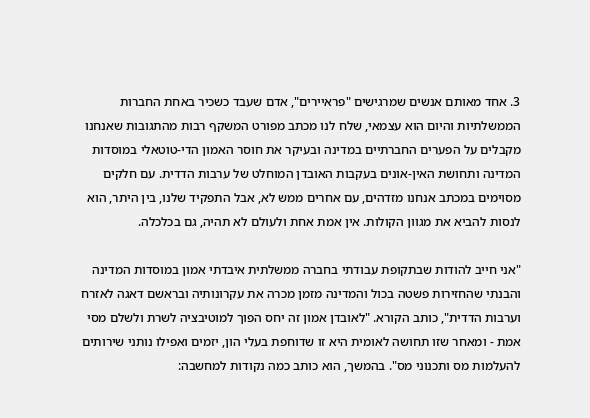3. אחד מאותם אנשים שמרגישים "פראיירים", אדם שעבד כשכיר באחת החברות הממשלתיות והיום הוא עצמאי, שלח לנו מכתב מפורט המשקף רבות מהתגובות שאנחנו מקבלים על הפערים החברתיים במדינה ובעיקר את חוסר האמון הדי-טוטאלי במוסדות המדינה ותחושת האין-אונים בעקבות האובדן המוחלט של ערבות הדדית. עם חלקים מסוימים במכתב אנחנו מזדהים, עם אחרים ממש לא, אבל התפקיד שלנו, בין היתר, הוא לנסות להביא את מגוון הקולות. אין אמת אחת ולעולם לא תהיה, גם בכלכלה.

"אני חייב להודות שבתקופת עבודתי בחברה ממשלתית איבדתי אמון במוסדות המדינה והבנתי שהחזירות פשטה בכול והמדינה מזמן מכרה את עקרונותיה ובראשם דאגה לאזרח וערבות הדדית", כותב הקורא. "לאובדן אמון זה יחס הפוך למוטיבציה לשרת ולשלם מסי אמת - ומאחר שזו תחושה לאומית היא זו שדוחפת בעלי הון, יזמים ואפילו נותני שירותים להעלמות מס ותכנוני מס". בהמשך, הוא כותב כמה נקודות למחשבה: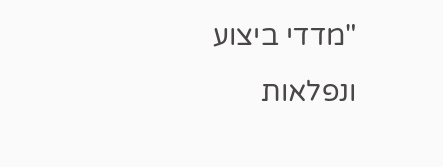"מדדי ביצוע ונפלאות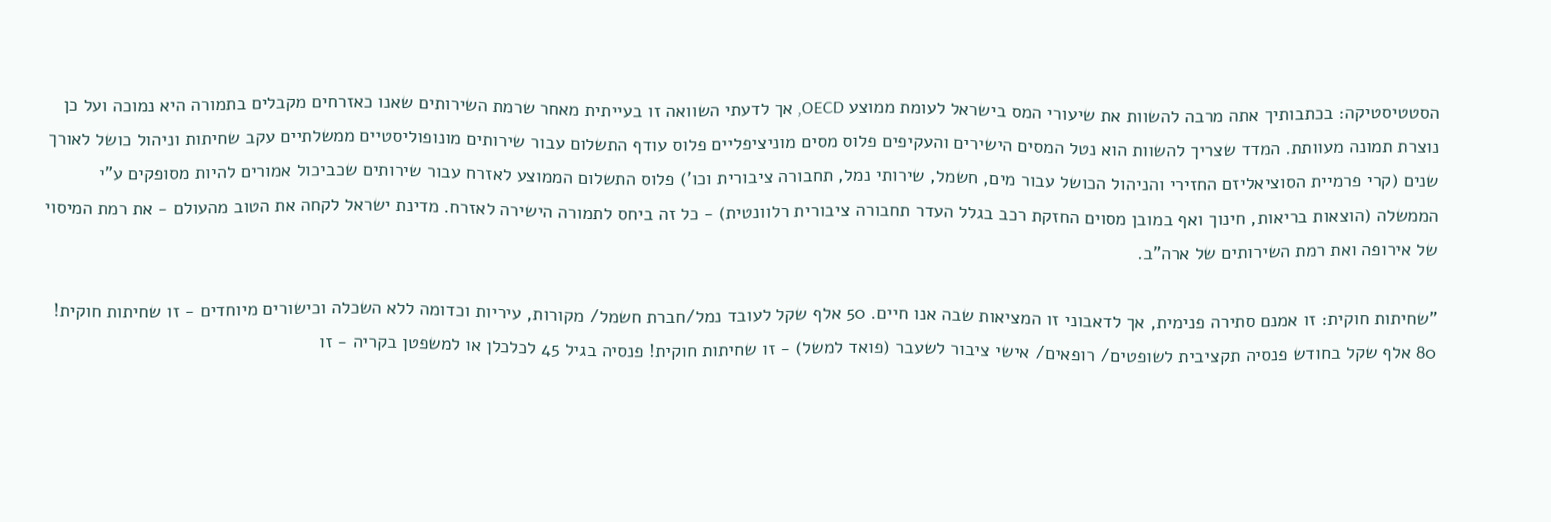הסטטיסטיקה: בכתבותיך אתה מרבה להשוות את שיעורי המס בישראל לעומת ממוצע OECD, אך לדעתי השוואה זו בעייתית מאחר שרמת השירותים שאנו כאזרחים מקבלים בתמורה היא נמוכה ועל כן נוצרת תמונה מעוותת. המדד שצריך להשוות הוא נטל המסים הישירים והעקיפים פלוס מסים מוניציפליים פלוס עודף התשלום עבור שירותים מונופוליסטיים ממשלתיים עקב שחיתות וניהול כושל לאורך שנים (קרי פרמיית הסוציאליזם החזירי והניהול הכושל עבור מים, חשמל, שירותי נמל, תחבורה ציבורית וכו') פלוס התשלום הממוצע לאזרח עבור שירותים שכביכול אמורים להיות מסופקים ע"י הממשלה (הוצאות בריאות, חינוך ואף במובן מסוים החזקת רכב בגלל העדר תחבורה ציבורית רלוונטית) - כל זה ביחס לתמורה הישירה לאזרח. מדינת ישראל לקחה את הטוב מהעולם - את רמת המיסוי של אירופה ואת רמת השירותים של ארה"ב.

"שחיתות חוקית: זו אמנם סתירה פנימית, אך לדאבוני זו המציאות שבה אנו חיים. 50 אלף שקל לעובד נמל/חברת חשמל/ מקורות, עיריות וכדומה ללא השכלה וכישורים מיוחדים - זו שחיתות חוקית! 80 אלף שקל בחודש פנסיה תקציבית לשופטים/ רופאים/ אישי ציבור לשעבר (פואד למשל) - זו שחיתות חוקית! פנסיה בגיל 45 לכלכלן או למשפטן בקריה - זו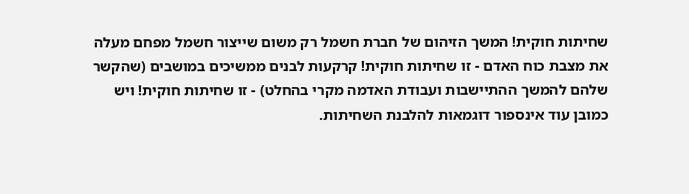שחיתות חוקית! המשך הזיהום של חברת חשמל רק משום שייצור חשמל מפחם מעלה את מצבת כוח האדם - זו שחיתות חוקית! קרקעות לבנים ממשיכים במושבים (שהקשר שלהם להמשך ההתיישבות ועבודת האדמה מקרי בהחלט) - זו שחיתות חוקית! ויש כמובן עוד אינספור דוגמאות להלבנת השחיתות.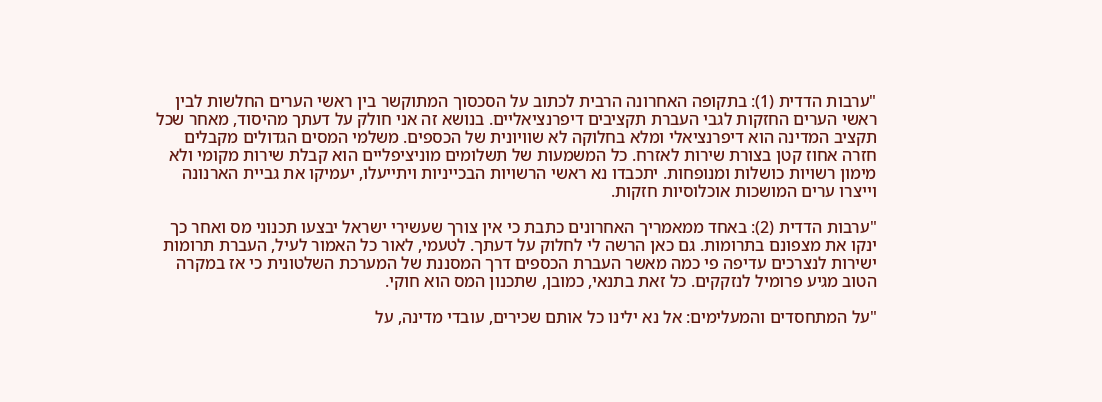"ערבות הדדית (1): בתקופה האחרונה הרבית לכתוב על הסכסוך המתוקשר בין ראשי הערים החלשות לבין ראשי הערים החזקות לגבי העברת תקציבים דיפרנציאליים. בנושא זה אני חולק על דעתך מהיסוד, מאחר שכל תקציב המדינה הוא דיפרנציאלי ומלא בחלוקה לא שוויונית של הכספים. משלמי המסים הגדולים מקבלים חזרה אחוז קטן בצורת שירות לאזרח. כל המשמעות של תשלומים מוניציפליים הוא קבלת שירות מקומי ולא מימון רשויות כושלות ומנופחות. יתכבדו נא ראשי הרשויות הבכייניות ויתייעלו, יעמיקו את גביית הארנונה וייצרו ערים המושכות אוכלוסיות חזקות.

"ערבות הדדית (2): באחד ממאמריך האחרונים כתבת כי אין צורך שעשירי ישראל יבצעו תכנוני מס ואחר כך ינקו את מצפונם בתרומות. גם כאן הרשה לי לחלוק על דעתך. לטעמי, לאור כל האמור לעיל, העברת תרומות ישירות לנצרכים עדיפה פי כמה מאשר העברת הכספים דרך המסננת של המערכת השלטונית כי אז במקרה הטוב מגיע פרומיל לנזקקים. כל זאת בתנאי, כמובן, שתכנון המס הוא חוקי.

"על המתחסדים והמעלימים: אל נא ילינו כל אותם שכירים, עובדי מדינה, על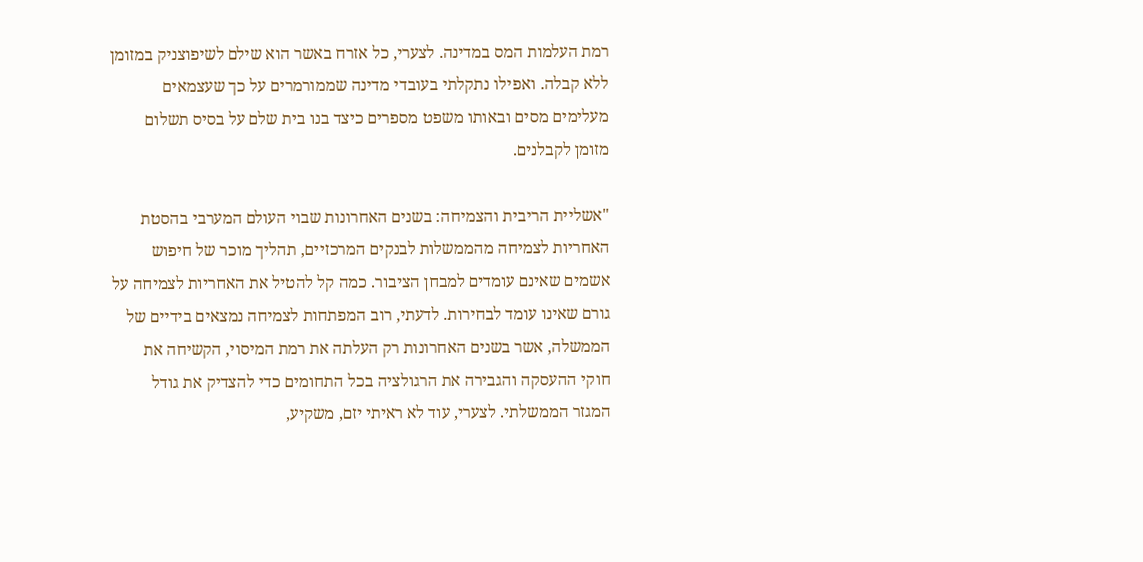רמת העלמות המס במדינה. לצערי, כל אזרח באשר הוא שילם לשיפוצניק במזומן ללא קבלה. ואפילו נתקלתי בעובדי מדינה שממורמרים על כך שעצמאים מעלימים מסים ובאותו משפט מספרים כיצד בנו בית שלם על בסיס תשלום מזומן לקבלנים.

"אשליית הריבית והצמיחה: בשנים האחרונות שבוי העולם המערבי בהסטת האחריות לצמיחה מהממשלות לבנקים המרכזיים, תהליך מוכר של חיפוש אשמים שאינם עומדים למבחן הציבור. כמה קל להטיל את האחריות לצמיחה על גורם שאינו עומד לבחירות. לדעתי, רוב המפתחות לצמיחה נמצאים בידיים של הממשלה, אשר בשנים האחרונות רק העלתה את רמת המיסוי, הקשיחה את חוקי ההעסקה והגבירה את הרגולציה בכל התחומים כדי להצדיק את גודל המגזר הממשלתי. לצערי, עוד לא ראיתי יזם, משקיע,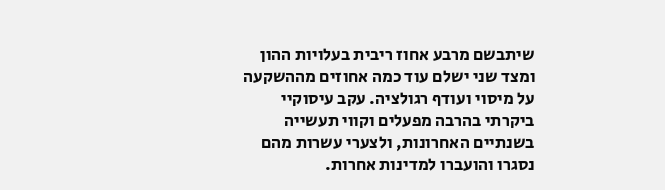שיתבשם מרבע אחוז ריבית בעלויות ההון ומצד שני ישלם עוד כמה אחוזים מההשקעה על מיסוי ועודף רגולציה. עקב עיסוקיי ביקרתי בהרבה מפעלים וקווי תעשייה בשנתיים האחרונות, ולצערי עשרות מהם נסגרו והועברו למדינות אחרות.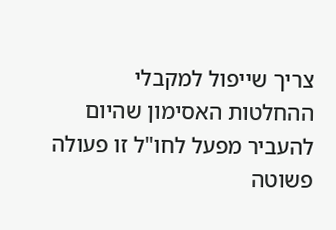צריך שייפול למקבלי ההחלטות האסימון שהיום להעביר מפעל לחו"ל זו פעולה פשוטה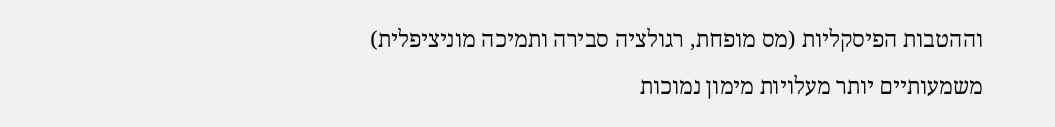וההטבות הפיסקליות (מס מופחת, רגולציה סבירה ותמיכה מוניציפלית) משמעותיים יותר מעלויות מימון נמוכות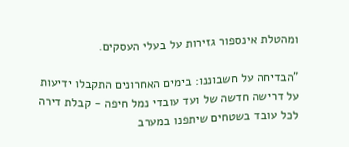ומהטלת אינספור גזירות על בעלי העסקים.

"הבדיחה על חשבוננו: בימים האחרונים התקבלו ידיעות על דרישה חדשה של ועד עובדי נמל חיפה - קבלת דירה לכל עובד בשטחים שיתפנו במערב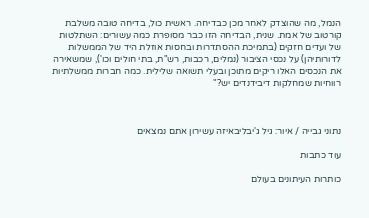הנמל, מה שהוצדק לאחר מכן כבדיחה. ראשית כול, בדיחה טובה משלבת קורטוב של אמת. שנית, הבדיחה הזו כבר מסופרת כמה עשורים: השתלטות של ועדים חזקים (בתמיכת ההסתדרות ובחסות אוזלת היד של הממשלות לדורותיהן) על נכסי הציבור (נמלים, רכבות, רש"ת, בתי חולים וכו'), שמשאירה את הנכסים האלו ריקים מתוכן ובעלי תשואה שלילית. כמה חברות ממשלתיות רווחיות שמחלקות דיבידנדים יש?"



נתוני גבייה / איור: גיל ג'יבליבאיזה עשירון אתם נמצאים

עוד כתבות

כותרות העיתונים בעולם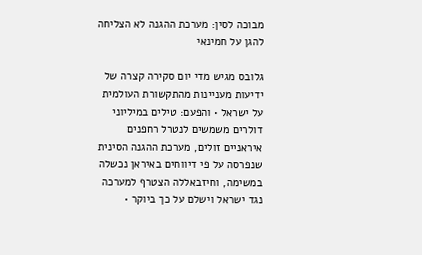מבוכה לסין: מערכת ההגנה לא הצליחה להגן על חמינאי

גלובס מגיש מדי יום סקירה קצרה של ידיעות מעניינות מהתקשורת העולמית על ישראל • והפעם: טילים במיליוני דולרים משמשים לנטרל רחפנים איראניים זולים, מערכת ההגנה הסינית שנפרסה על פי דיווחים באיראן נכשלה במשימה, וחיזבאללה הצטרף למערכה נגד ישראל וישלם על כך ביוקר •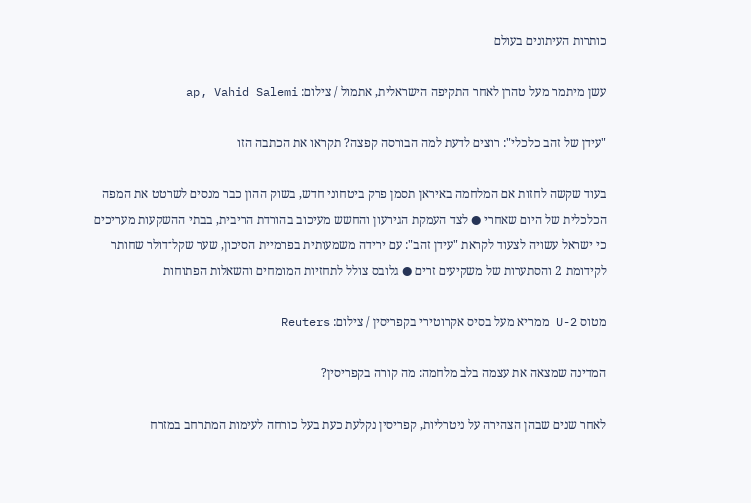כותרות העיתונים בעולם

עשן מיתמר מעל טהרן לאחר התקיפה הישראלית, אתמול / צילום: ap, Vahid Salemi

"עידן של זהב כלכלי": רוצים לדעת למה הבורסה קפצה? תקראו את הכתבה הזו

בעוד שקשה לחזות אם המלחמה באיראן תסמן פרק ביטחוני חדש, בשוק ההון כבר מנסים לשרטט את המפה הכלכלית של היום שאחרי ● לצד העמקת הגירעון והחשש מעיכוב בהורדת הריבית, בבתי ההשקעות מעריכים כי ישראל עשויה לצעוד לקראת "עידן זהב": עם ירידה משמעותית בפרמיית הסיכון, שער שקל־דולר שחותר לקידומת 2 והסתערות של משקיעים זרים ● גלובס צולל לתחזיות המומחים והשאלות הפתוחות

מטוס U-2 ממריא מעל בסיס אקרוטירי בקפריסין / צילום: Reuters

המדינה שמצאה את עצמה בלב מלחמה: מה קורה בקפריסין?

לאחר שנים שבהן הצהירה על ניטרליות, קפריסין נקלעת כעת בעל כורחה לעימות המתרחב במזרח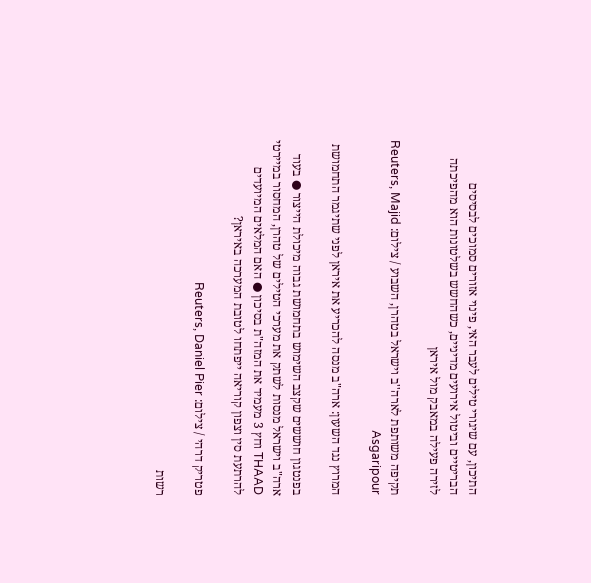התיכון, עם שיגורי טילים לעבר האי, פינוי אזורים סמוכים לבסיסים הבריטיים וביטול אירועים מדיניים, כשהחשש בשלטונות הוא מהפיכתה לזירה פעילה במאבק מול איראן

תקיפה משותפת לארה''ב וישראל בטהרן, השבוע / צילום: Reuters, Majid Asgaripour

המרוץ נגד השעון: ארה"ב מנסה להכריע את איראן לפני שתיגמר התחמושת

בפנטגון חוששים שקצב השימוש בתחמושת גבוה מיכולת הייצור ● בעוד ארה"ב וישראל מנסות לשתק את מערכי הטילים של טהרן, המחסור במיירטי THAAD וחץ 3 מעמיד את המזה"ת בסיכון ● האם המלאים המיועדים להרתעת סין וצפון קוריאה ייפתחו לטובת המערכה באיראן?

פטריק דרהי / צילום: Reuters, Daniel Pier

רשות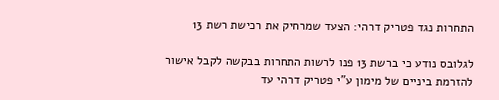התחרות נגד פטריק דרהי: הצעד שמרחיק את רכישת רשת 13

לגלובס נודע כי ברשת 13 פנו לרשות התחרות בבקשה לקבל אישור להזרמת ביניים של מימון ע"י פטריק דרהי עד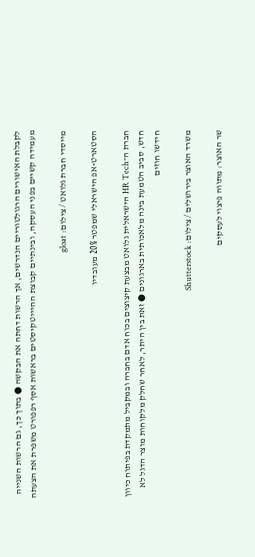לקבלת האישורים הרגולטוריים הנדרשים, אך הרשות דחתה את הבקשה ● בתוך כך, גם הרשות השנייה מעמידה קשיים בפני העסקה, ובינתיים קבוצת ההיייטקיסטים בראשות אסף רפפורט משפרת את הצעתה

מייסדי חברת גלואט / צילום: gloat

הסטארט-אפ הישראלי שמפטר 20% מעובדיו

חברת ה־HR Tech הישראלית גלואט מבצעת קיצוצים בכוח אדם בחברה ובמקביל מתמקדת בפיתוח כיוון חדש, סביב הטמעת בינה מלאכותית בארגונים ● זאת בין היתר, לאחר שחלק מלקוחות מוצר הדגל לא חידשו חוזים

משרד האוצר בירושלים / צילום: Shutterstock

שר האוצר: מתווה פיצוי לעסקים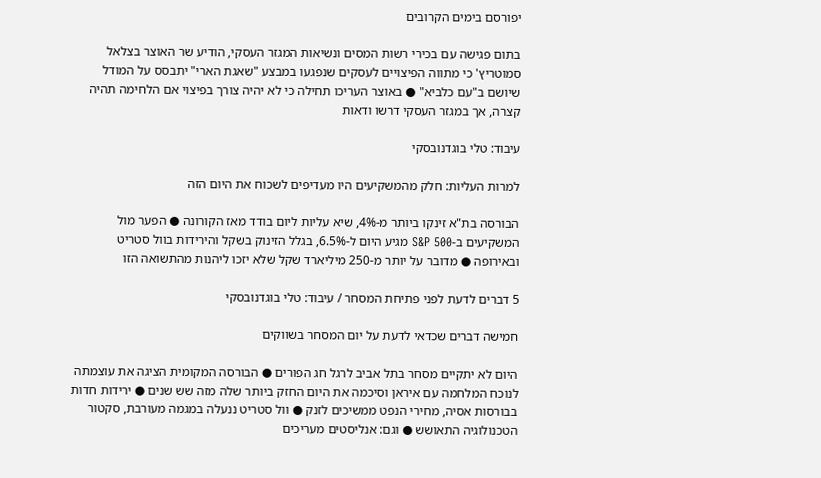יפורסם בימים הקרובים

בתום פגישה עם בכירי רשות המסים ונשיאות המגזר העסקי, הודיע שר האוצר בצלאל סמוטריץ' כי מתווה הפיצויים לעסקים שנפגעו במבצע "שאגת הארי" יתבסס על המודל שיושם ב"עם כלביא" ● באוצר העריכו תחילה כי לא יהיה צורך בפיצוי אם הלחימה תהיה קצרה, אך במגזר העסקי דרשו ודאות

עיבוד: טלי בוגדנובסקי

למרות העליות: חלק מהמשקיעים היו מעדיפים לשכוח את היום הזה

הבורסה בת"א זינקו ביותר מ-4%, שיא עליות ליום בודד מאז הקורונה ● הפער מול המשקיעים ב-S&P 500 מגיע היום ל-6.5%, בגלל הזינוק בשקל והירידות בוול סטריט ובאירופה ● מדובר על יותר מ-250 מיליארד שקל שלא יזכו ליהנות מהתשואה הזו

5 דברים לדעת לפני פתיחת המסחר / עיבוד: טלי בוגדנובסקי

חמישה דברים שכדאי לדעת על יום המסחר בשווקים

היום לא יתקיים מסחר בתל אביב לרגל חג הפורים ● הבורסה המקומית הציגה את עוצמתה לנוכח המלחמה עם איראן וסיכמה את היום החזק ביותר שלה מזה שש שנים ● ירידות חדות בבורסות אסיה, מחירי הנפט ממשיכים לזנק ● וול סטריט ננעלה במגמה מעורבת, סקטור הטכנולוגיה התאושש ● וגם: אנליסטים מעריכים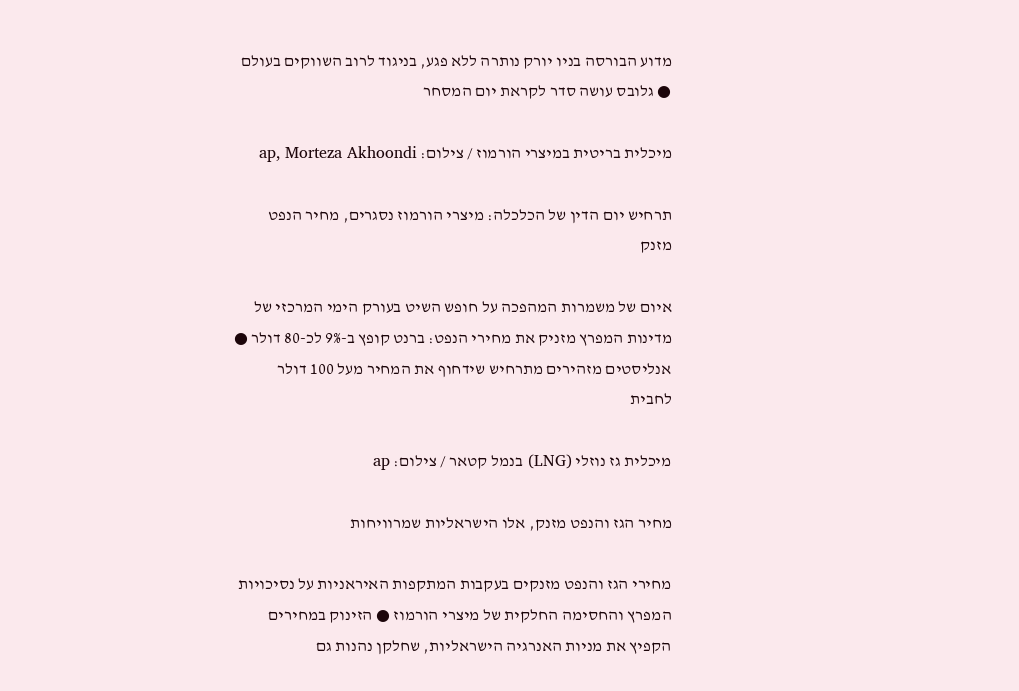מדוע הבורסה בניו יורק נותרה ללא פגע, בניגוד לרוב השווקים בעולם ● גלובס עושה סדר לקראת יום המסחר

מיכלית בריטית במיצרי הורמוז / צילום: ap, Morteza Akhoondi

תרחיש יום הדין של הכלכלה: מיצרי הורמוז נסגרים, מחיר הנפט מזנק

איום של משמרות המהפכה על חופש השיט בעורק הימי המרכזי של מדינות המפרץ מזניק את מחירי הנפט: ברנט קופץ ב-9% לכ-80 דולר ● אנליסטים מזהירים מתרחיש שידחוף את המחיר מעל 100 דולר לחבית

מיכלית גז נוזלי (LNG) בנמל קטאר / צילום: ap

מחיר הגז והנפט מזנק, אלו הישראליות שמרוויחות

מחירי הגז והנפט מזנקים בעקבות המתקפות האיראניות על נסיכויות המפרץ והחסימה החלקית של מיצרי הורמוז ● הזינוק במחירים הקפיץ את מניות האנרגיה הישראליות, שחלקן נהנות גם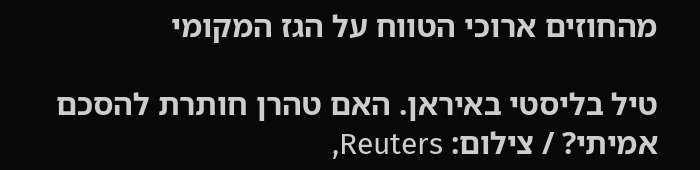מהחוזים ארוכי הטווח על הגז המקומי

טיל בליסטי באיראן. האם טהרן חותרת להסכם אמיתי? / צילום: Reuters,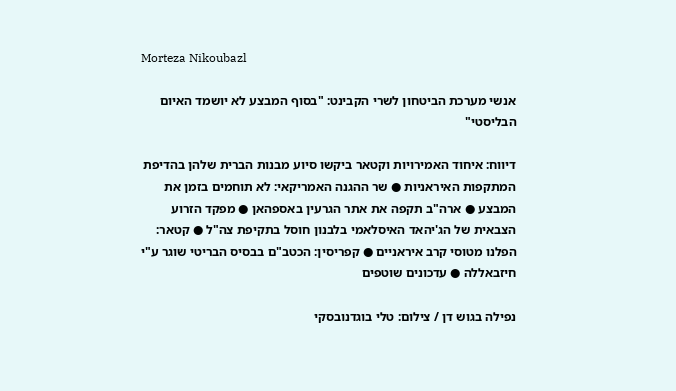Morteza Nikoubazl

אנשי מערכת הביטחון לשרי הקבינט: "בסוף המבצע לא יושמד האיום הבליסטי"

דיווח: איחוד האמירויות וקטאר ביקשו סיוע מבנות הברית שלהן בהדיפת המתקפות האיראניות ● שר ההגנה האמריקאי: לא תוחמים בזמן את המבצע ● ארה"ב תקפה את אתר הגרעין באספהאן ● מפקד הזרוע הצבאית של הג'יהאד האיסלאמי בלבנון חוסל בתקיפת צה"ל ● קטאר: הפלנו מטוסי קרב איראניים ● קפריסין: הכטב"ם בבסיס הבריטי שוגר ע"י חיזבאללה ● עדכונים שוטפים

נפילה בגוש דן / צילום: טלי בוגדנובסקי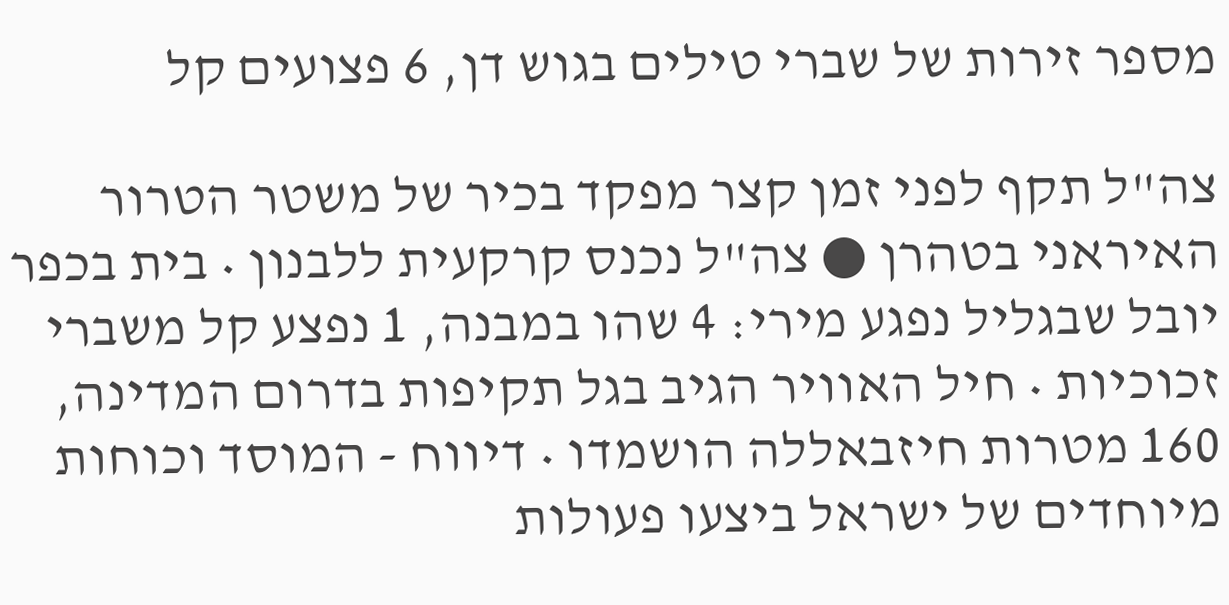מספר זירות של שברי טילים בגוש דן, 6 פצועים קל

צה"ל תקף לפני זמן קצר מפקד בכיר של משטר הטרור האיראני בטהרן ● צה"ל נכנס קרקעית ללבנון • בית בכפר יובל שבגליל נפגע מירי: 4 שהו במבנה, 1 נפצע קל משברי זכוכיות • חיל האוויר הגיב בגל תקיפות בדרום המדינה, 160 מטרות חיזבאללה הושמדו • דיווח - המוסד וכוחות מיוחדים של ישראל ביצעו פעולות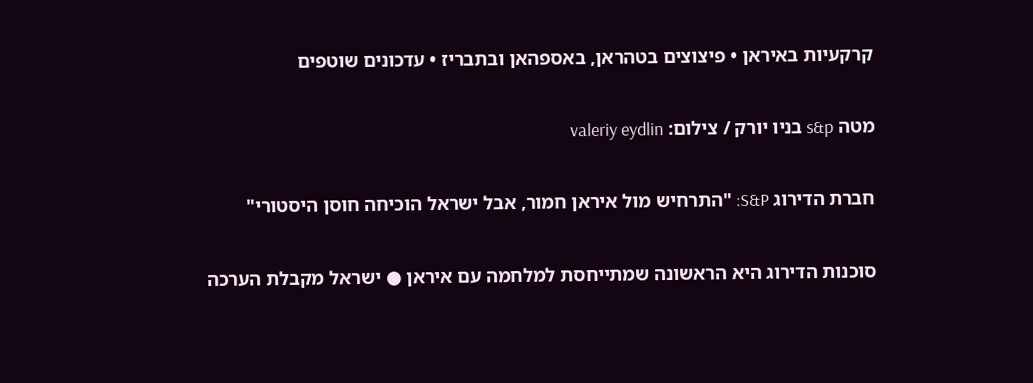קרקעיות באיראן • פיצוצים בטהראן, באספהאן ובתבריז • עדכונים שוטפים

מטה s&p בניו יורק / צילום: valeriy eydlin

חברת הדירוג S&P: "התרחיש מול איראן חמור, אבל ישראל הוכיחה חוסן היסטורי"

סוכנות הדירוג היא הראשונה שמתייחסת למלחמה עם איראן ● ישראל מקבלת הערכה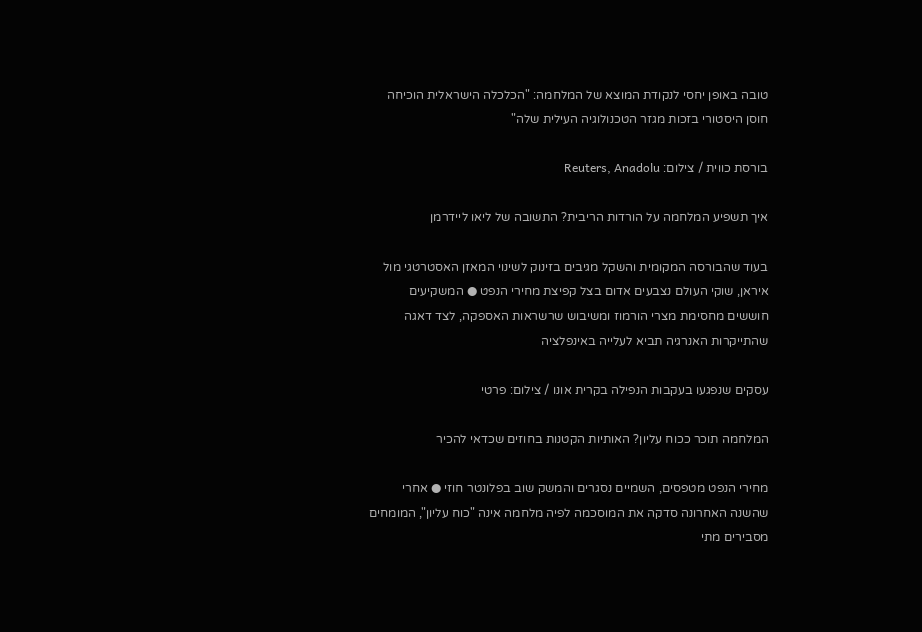טובה באופן יחסי לנקודת המוצא של המלחמה: "הכלכלה הישראלית הוכיחה חוסן היסטורי בזכות מגזר הטכנולוגיה העילית שלה"

בורסת כווית / צילום: Reuters, Anadolu

איך תשפיע המלחמה על הורדות הריבית? התשובה של ליאו ליידרמן

בעוד שהבורסה המקומית והשקל מגיבים בזינוק לשינוי המאזן האסטרטגי מול איראן, שוקי העולם נצבעים אדום בצל קפיצת מחירי הנפט ● המשקיעים חוששים מחסימת מצרי הורמוז ומשיבוש שרשראות האספקה, לצד דאגה שהתייקרות האנרגיה תביא לעלייה באינפלציה

עסקים שנפגעו בעקבות הנפילה בקרית אונו / צילום: פרטי

המלחמה תוכר ככוח עליון? האותיות הקטנות בחוזים שכדאי להכיר

מחירי הנפט מטפסים, השמיים נסגרים והמשק שוב בפלונטר חוזי ● אחרי שהשנה האחרונה סדקה את המוסכמה לפיה מלחמה אינה "כוח עליון", המומחים מסבירים מתי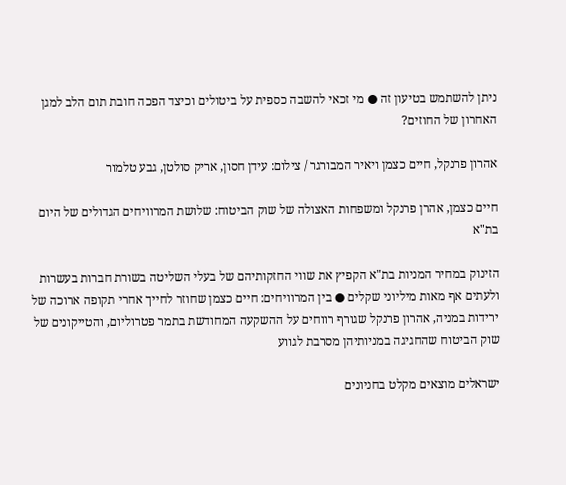ניתן להשתמש בטיעון זה ● מי זכאי להשבה כספית על ביטולים וכיצד הפכה חובת תום הלב למגן האחרון של החוזים?

אהרון פרנקל, חיים כצמן ויאיר המבורגר / צילום: עידן חסון, אריק סולטן, גבע טלמור

חיים כצמן, אהרן פרנקל ומשפחות האצולה של שוק הביטוח: שלושת המרוויחים הגדולים של היום בת"א

הזינוק במחיר המניות בת"א הקפיץ את שווי החזקותיהם של בעלי השליטה בשורת חברות בעשרות ולעתים אף מאות מיליוני שקלים ● בין המרוויחים: חיים כצמן שחוזר לחייך אחרי תקופה ארוכה של ירידות במניה, אהרון פרנקל שגורף רווחים על ההשקעה המחודשת בתמר פטרוליום, והטייקונים של שוק הביטוח שהחגיגה במניותיהן מסרבת לגווע

ישראלים מוצאים מקלט בחניונים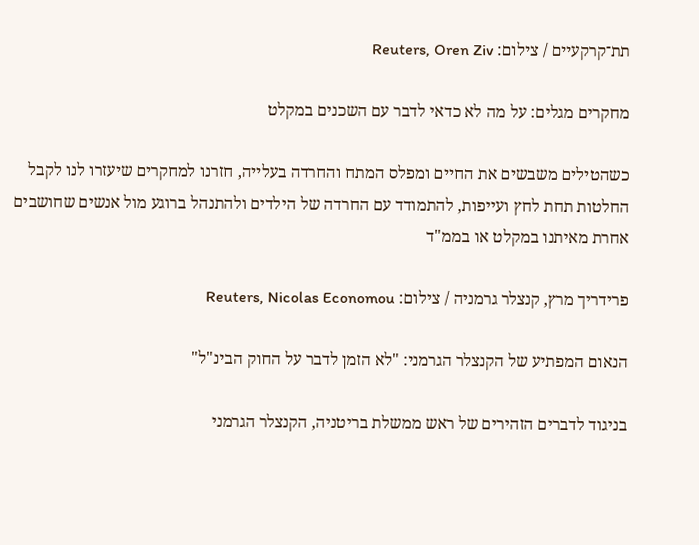תת־קרקעיים / צילום: Reuters, Oren Ziv

מחקרים מגלים: על מה לא כדאי לדבר עם השכנים במקלט

כשהטילים משבשים את החיים ומפלס המתח והחרדה בעלייה, חזרנו למחקרים שיעזרו לנו לקבל החלטות תחת לחץ ועייפות, להתמודד עם החרדה של הילדים ולהתנהל ברוגע מול אנשים שחושבים אחרת מאיתנו במקלט או בממ"ד

פרידריך מרץ, קנצלר גרמניה / צילום: Reuters, Nicolas Economou

הנאום המפתיע של הקנצלר הגרמני: "לא הזמן לדבר על החוק הבינ"ל"

בניגוד לדברים הזהירים של ראש ממשלת בריטניה, הקנצלר הגרמני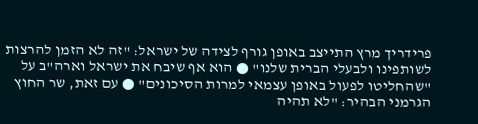פרידריך מרץ התייצב באופן גורף לצידה של ישראל: "זה לא הזמן להרצות לשותפינו ולבעלי הברית שלנו" ● הוא אף שיבח את ישראל וארה"ב על "שהחליטו לפעול באופן עצמאי למרות הסיכונים" ● עם זאת, שר החוץ הגרמני הבהיר: "לא תהיה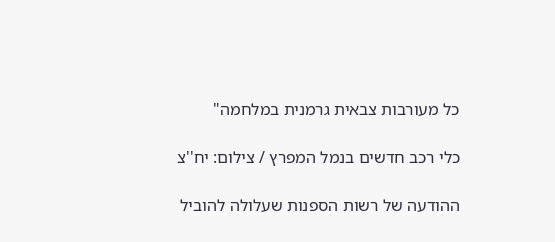כל מעורבות צבאית גרמנית במלחמה"

כלי רכב חדשים בנמל המפרץ / צילום: יח''צ

ההודעה של רשות הספנות שעלולה להוביל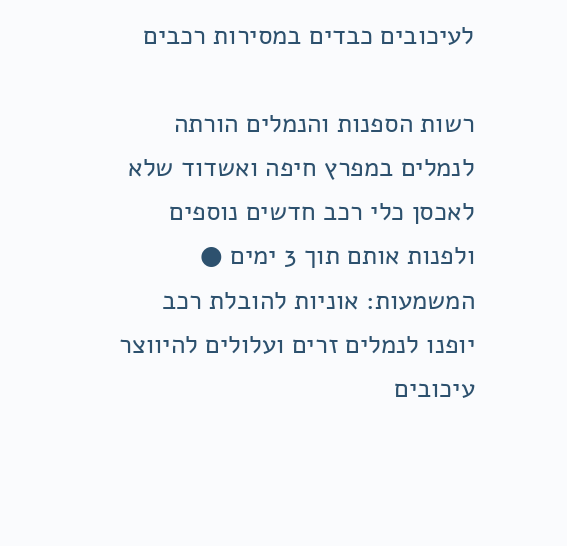לעיכובים כבדים במסירות רכבים

רשות הספנות והנמלים הורתה לנמלים במפרץ חיפה ואשדוד שלא לאכסן כלי רכב חדשים נוספים ולפנות אותם תוך 3 ימים ● המשמעות: אוניות להובלת רכב יופנו לנמלים זרים ועלולים להיווצר עיכובים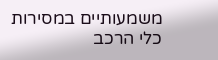משמעותיים במסירות כלי הרכב